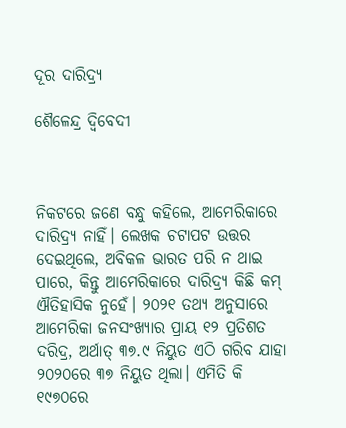ଦୂର ଦାରିଦ୍ର୍ୟ

ଶୈଳେନ୍ଦ୍ର ଦ୍ୱିବେଦୀ



ନିକଟରେ ଜଣେ ବନ୍ଧୁ କହିଲେ, ଆମେରିକାରେ ଦାରିଦ୍ର୍ୟ ନାହିଁ। ଲେଖକ ଚଟାପଟ ଉତ୍ତର ଦେଇଥିଲେ, ଅବିକଳ ଭାରତ ପରି ନ ଥାଇ ପାରେ, କିନ୍ତୁ ଆମେରିକାରେ ଦାରିଦ୍ର୍ୟ କିଛି କମ୍‌ ଐତିହାସିକ ନୁହେଁ। ୨୦୨୧ ତଥ୍ୟ ଅନୁସାରେ ଆମେରିକା ଜନସଂଖ୍ୟାର ପ୍ରାୟ ୧୨ ପ୍ରତିଶତ ଦରିଦ୍ର, ଅର୍ଥାତ୍‌ ୩୭.୯ ନିୟୁତ ଏଠି ଗରିବ ଯାହା ୨୦୨୦ରେ ୩୭ ନିୟୁତ ଥିଲା। ଏମିତି କି ୧୯୭୦ରେ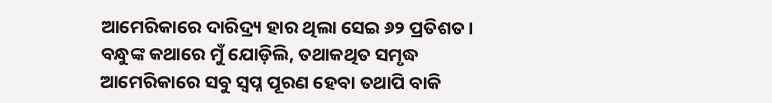ଆମେରିକାରେ ଦାରିଦ୍ର୍ୟ ହାର ଥିଲା ସେଇ ୬୨ ପ୍ରତିଶତ। ବନ୍ଧୁଙ୍କ କଥାରେ ମୁଁ ଯୋଡ଼ିଲି, ତଥାକଥିତ ସମୃଦ୍ଧ ଆମେରିକାରେ ସବୁ ସ୍ବପ୍ନ ପୂରଣ ହେବା ତଥାପି ବାକି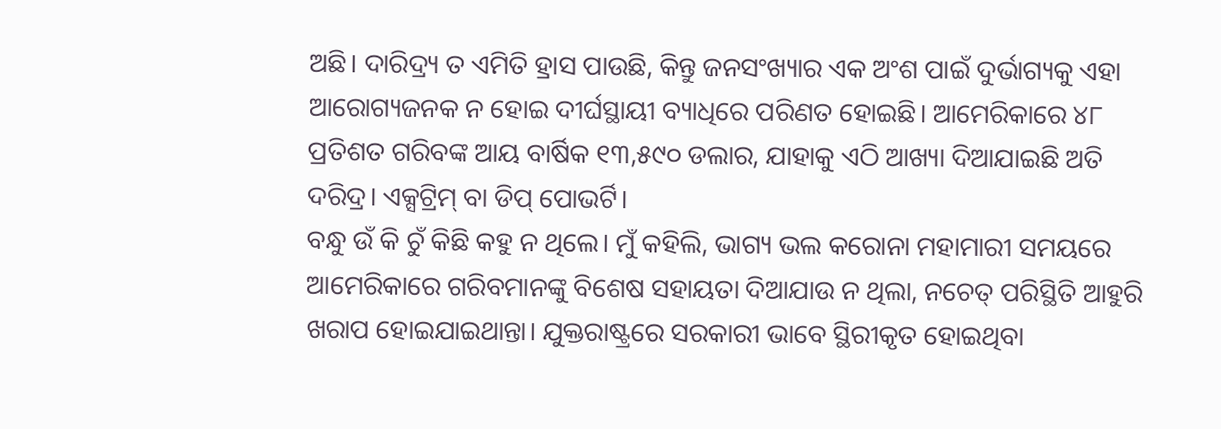ଅଛି। ଦାରିଦ୍ର୍ୟ ତ ଏମିତି ହ୍ରାସ ପାଉଛି, କିନ୍ତୁ ଜନସଂଖ୍ୟାର ଏକ ଅଂଶ ପାଇଁ ଦୁର୍ଭାଗ୍ୟକୁ ଏହା ଆରୋଗ୍ୟଜନକ ନ ହୋଇ ଦୀର୍ଘସ୍ଥାୟୀ ବ୍ୟାଧିରେ ପରିଣତ ହୋଇଛି। ଆମେରିକାରେ ୪୮ ପ୍ରତିଶତ ଗରିବଙ୍କ ଆୟ ବାର୍ଷିକ ୧୩,୫୯୦ ଡଲାର, ଯାହାକୁ ଏଠି ଆଖ୍ୟା ଦିଆଯାଇଛି ଅତି ଦରିଦ୍ର। ଏକ୍ସଟ୍ରିମ୍‌ ବା ଡିପ୍‌ ପୋଭର୍ଟି।
ବନ୍ଧୁ ଉଁ କି ଚୁଁ କିଛି କହୁ ନ ଥିଲେ। ମୁଁ କହିଲି, ଭାଗ୍ୟ ଭଲ କରୋନା ମହାମାରୀ ସମୟରେ ଆମେରିକାରେ ଗରିବମାନଙ୍କୁ ବିଶେଷ ସହାୟତା ଦିଆଯାଉ ନ ଥିଲା, ନଚେତ୍‌ ପରିସ୍ଥିତି ଆହୁରି ଖରାପ ହୋଇଯାଇଥାନ୍ତା। ଯୁକ୍ତରାଷ୍ଟ୍ରରେ ସରକାରୀ ଭାବେ ସ୍ଥିରୀକୃତ ହୋଇଥିବା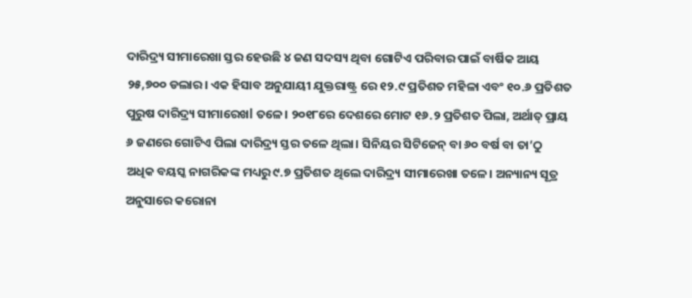ଦାରିଦ୍ର୍ୟ ସୀମାରେଖା ସ୍ତର ହେଉଛି ୪ ଜଣ ସଦସ୍ୟ ଥିବା ଗୋଟିଏ ପରିବାର ପାଇଁ ବାର୍ଷିକ ଆୟ ୨୫,୭୦୦ ଡଲାର। ଏକ ହିସାବ ଅନୁଯାୟୀ ଯୁକ୍ତରାଷ୍ଟ୍ର ରେ ୧୨.୯ ପ୍ରତିଶତ ମହିଳା ଏବଂ ୧୦.୬ ପ୍ରତିଶତ ପୁରୁଷ ଦାରିଦ୍ର୍ୟ ସୀମାରେଖl ତଳେ। ୨୦୧୮ରେ ଦେଶରେ ମୋଟ ୧୬.୨ ପ୍ରତିଶତ ପିଲା, ଅର୍ଥାତ୍‌ ପ୍ରାୟ ୬ ଜଣରେ ଗୋଟିଏ ପିଲା ଦାରିଦ୍ର୍ୟ ସ୍ତର ତଳେ ଥିଲା। ସିନିୟର ସିଟିଜେନ୍‌ ବା ୬୦ ବର୍ଷ ବା ତା’ଠୁ ଅଧିକ ବୟସ୍କ ନାଗରିକଙ୍କ ମଧ୍ୟରୁ ୯.୭ ପ୍ରତିଶତ ଥିଲେ ଦାରିଦ୍ର୍ୟ ସୀମାରେଖା ତଳେ। ଅନ୍ୟାନ୍ୟ ସୂତ୍ର ଅନୁସାରେ କରୋନା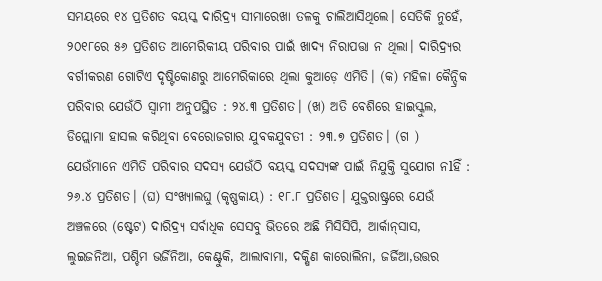ସମୟରେ ୧୪ ପ୍ରତିଶତ ବୟସ୍କ ଦାରିଦ୍ର୍ୟ ସୀମାରେଖା ତଳକୁ ଚାଲିଆସିଥିଲେ। ସେତିକି ନୁହେଁ, ୨୦୧୮ରେ ୫୬ ପ୍ରତିଶତ ଆମେରିକୀୟ ପରିବାର ପାଇଁ ଖାଦ୍ୟ ନିରାପତ୍ତା ନ ଥିଲା। ଦାରିଦ୍ର୍ୟର ବର୍ଗୀକରଣ ଗୋଟିଏ ଦୃଷ୍ଟିକୋଣରୁ ଆମେରିକାରେ ଥିଲା କୁଆଡ଼େ ଏମିତି। (କ) ମହିଳା କୈନ୍ଦ୍ରିକ ପରିବାର ଯେଉଁଠି ସ୍ବାମୀ ଅନୁପସ୍ଥିତ : ୨୪.୩ ପ୍ରତିଶତ। (ଖ) ଅତି ବେଶିରେ ହାଇସ୍କୁଲ, ଡିପ୍ଲୋମା ହାସଲ କରିଥିବା ବେରୋଜଗାର ଯୁବକଯୁବତୀ : ୨୩.୭ ପ୍ରତିଶତ। (ଗ ) ଯେଉଁମାନେ ଏମିତି ପରିବାର ସଦସ୍ୟ ଯେଉଁଠି ବୟସ୍କ ସଦସ୍ୟଙ୍କ ପାଇଁ ନିଯୁକ୍ତି ସୁଯୋଗ ନlହିଁ : ୨୬.୪ ପ୍ରତିଶତ। (ଘ) ସଂଖ୍ୟାଲଘୁ (କୃଷ୍ଣକାୟ) : ୧୮.୮ ପ୍ରତିଶତ। ଯୁକ୍ତରାଷ୍ଟ୍ରରେ ଯେଉଁ ଅଞ୍ଚଳରେ (ଷ୍ଟେଟ) ଦାରିଦ୍ର୍ୟ ସର୍ବାଧିକ ସେସବୁ ଭିତରେ ଅଛି ମିସିସିପି, ଆର୍କାନ୍‌ସାସ, ଲୁଇଜନିଆ, ପଶ୍ଚିମ ଭର୍ଜିନିଆ, କେଣ୍ଟୁକି, ଆଲାବାମା, ଦକ୍ଷିଣ କାରୋଲିନା, ଜର୍ଜିଆ,ଉତ୍ତର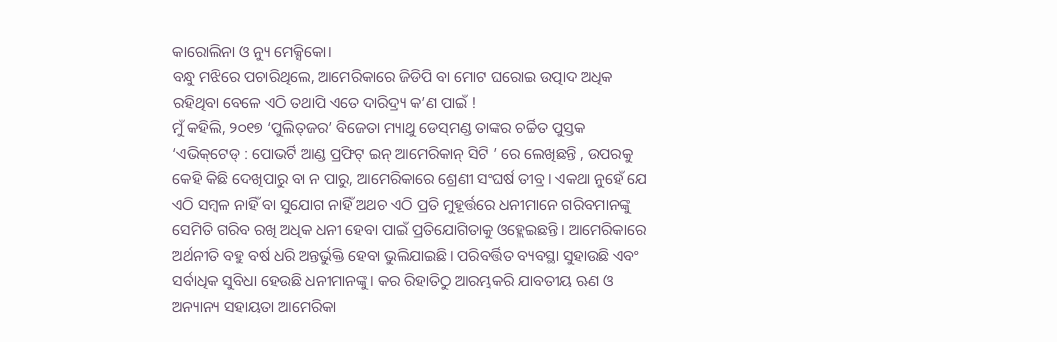କାରୋଲିନା ଓ ନ୍ୟୁ ମେକ୍ସିକୋ।
ବନ୍ଧୁ ମଝିରେ ପଚାରିଥିଲେ, ଆମେରିକାରେ ଜିଡିପି ବା ମୋଟ ଘରୋଇ ଉତ୍ପାଦ ଅଧିକ ରହିଥିବା ବେଳେ ଏଠି ତଥାପି ଏତେ ଦାରିଦ୍ର୍ୟ କ’ଣ ପାଇଁ !
ମୁଁ କହିଲି, ୨୦୧୭ ‘ପୁଲିତ୍‌ଜର’ ବିଜେତା ମ୍ୟାଥୁ ଡେସ୍‌ମଣ୍ଡ ତାଙ୍କର ଚର୍ଚ୍ଚିତ ପୁସ୍ତକ ‘ଏଭିକ୍‌ଟେଡ୍‌ : ପୋଭର୍ଟି ଆଣ୍ଡ ପ୍ରଫିଟ୍‌ ଇନ୍‌ ଆମେରିକାନ୍‌ ସିଟି ’ ରେ ଲେଖିଛନ୍ତି , ଉପରକୁ କେହି କିଛି ଦେଖିପାରୁ ବା ନ ପାରୁ, ଆମେରିକାରେ ଶ୍ରେଣୀ ସଂଘର୍ଷ ତୀବ୍ର। ଏକଥା ନୁହେଁ ଯେ ଏଠି ସମ୍ବଳ ନାହିଁ ବା ସୁଯୋଗ ନାହିଁ ଅଥଚ ଏଠି ପ୍ରତି ମୁହୂର୍ତ୍ତରେ ଧନୀମାନେ ଗରିବମାନଙ୍କୁ ସେମିତି ଗରିବ ରଖି ଅଧିକ ଧନୀ ହେବା ପାଇଁ ପ୍ରତିଯୋଗିତାକୁ ଓହ୍ଲେଇଛନ୍ତି। ଆମେରିକାରେ ଅର୍ଥନୀତି ବହୁ ବର୍ଷ ଧରି ଅନ୍ତର୍ଭୁକ୍ତି ହେବା ଭୁଲିଯାଇଛି। ପରିବର୍ତ୍ତିତ ବ୍ୟବସ୍ଥା ସୁହାଉଛି ଏବଂ ସର୍ବାଧିକ ସୁବିଧା ହେଉଛି ଧନୀମାନଙ୍କୁ। କର ରିହାତିଠୁ ଆରମ୍ଭକରି ଯାବତୀୟ ଋଣ ଓ ଅନ୍ୟାନ୍ୟ ସହାୟତା ଆମେରିକା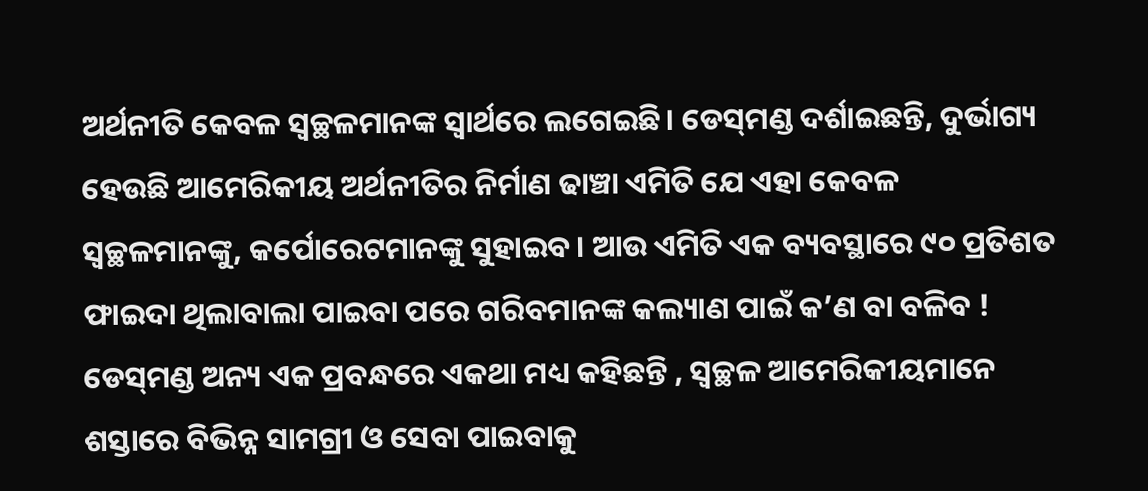ଅର୍ଥନୀତି କେବଳ ସ୍ବଚ୍ଛଳମାନଙ୍କ ସ୍ବାର୍ଥରେ ଲଗେଇଛି। ଡେସ୍‌ମଣ୍ଡ ଦର୍ଶାଇଛନ୍ତି, ଦୁର୍ଭାଗ୍ୟ ହେଉଛି ଆମେରିକୀୟ ଅର୍ଥନୀତିର ନିର୍ମାଣ ଢାଞ୍ଚା ଏମିତି ଯେ ଏହା କେବଳ ସ୍ବଚ୍ଛଳମାନଙ୍କୁ, କର୍ପୋରେଟମାନଙ୍କୁ ସୁହାଇବ। ଆଉ ଏମିତି ଏକ ବ୍ୟବସ୍ଥାରେ ୯୦ ପ୍ରତିଶତ ଫାଇଦା ଥିଲାବାଲା ପାଇବା ପରେ ଗରିବମାନଙ୍କ କଲ୍ୟାଣ ପାଇଁ କ’ଣ ବା ବଳିବ ! ଡେସ୍‌ମଣ୍ଡ ଅନ୍ୟ ଏକ ପ୍ରବନ୍ଧରେ ଏକଥା ମଧ୍ୟ କହିଛନ୍ତି , ସ୍ବଚ୍ଛଳ ଆମେରିକୀୟମାନେ ଶସ୍ତାରେ ବିଭିନ୍ନ ସାମଗ୍ରୀ ଓ ସେବା ପାଇବାକୁ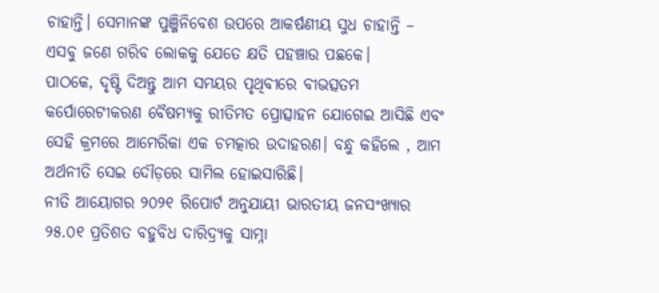ଚାହାନ୍ତି। ସେମାନଙ୍କ ପୁଞ୍ଜିନିବେଶ ଉପରେ ଆକର୍ଷଣୀୟ ସୁଧ ଚାହାନ୍ତି – ଏସବୁ ଜଣେ ଗରିବ ଲୋକକୁ ଯେତେ କ୍ଷତି ପହଞ୍ଚାଉ ପଛକେ।
ପାଠକେ, ଦୃଷ୍ଟି ଦିଅନ୍ତୁ ଆମ ସମୟର ପୃଥିବୀରେ ବୀଭତ୍ସତମ କର୍ପୋରେଟୀକରଣ ବୈଷମ୍ୟକୁ ରୀତିମତ ପ୍ରୋତ୍ସାହନ ଯୋଗେଇ ଆସିଛି ଏବଂ ସେହି କ୍ରମରେ ଆମେରିକା ଏକ ଚମତ୍କାର ଉଦାହରଣ। ବନ୍ଧୁ କହିଲେ , ଆମ ଅର୍ଥନୀତି ସେଇ ଦୌଡ଼ରେ ସାମିଲ ହୋଇସାରିଛି।
ନୀତି ଆୟୋଗର ୨୦୨୧ ରିପୋର୍ଟ ଅନୁଯାୟୀ ଭାରତୀୟ ଜନସଂଖ୍ୟାର ୨୫.୦୧ ପ୍ରତିଶତ ବହୁବିଧ ଦାରିଦ୍ର୍ୟକୁ ସାମ୍ନା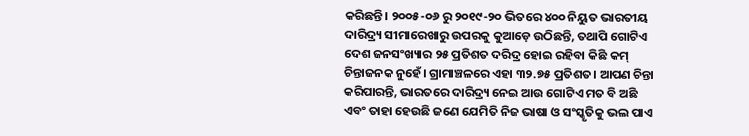କରିଛନ୍ତି। ୨୦୦୫-୦୬ ରୁ ୨୦୧୯-୨୦ ଭିତରେ ୪୦୦ ନିୟୁତ ଭାରତୀୟ ଦାରିଦ୍ର୍ୟ ସୀମାରେଖାରୁ ଉପରକୁ କୁଆଡ଼େ ଉଠିଛନ୍ତି, ତଥାପି ଗୋଟିଏ ଦେଶ ଜନସଂଖ୍ୟାର ୨୫ ପ୍ରତିଶତ ଦରିଦ୍ର ହୋଇ ରହିବା କିଛି କମ୍‌ ଚିନ୍ତାଜନକ ନୁହେଁ। ଗ୍ରାମାଞ୍ଚଳରେ ଏହା ୩୨.୭୫ ପ୍ରତିଶତ। ଆପଣ ଚିନ୍ତା କରିପାରନ୍ତି, ଭାରତରେ ଦାରିଦ୍ର୍ୟ ନେଇ ଆଉ ଗୋଟିଏ ମତ ବି ଅଛି ଏବଂ ତାହା ହେଉଛି ଜଣେ ଯେମିତି ନିଜ ଭାଷା ଓ ସଂସ୍କୃତିକୁ ଭଲ ପାଏ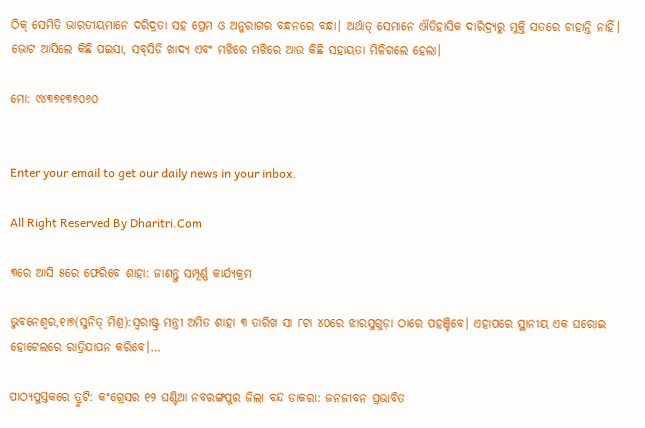ଠିକ୍‌ ସେମିତି ଭାରତୀୟମାନେ ଦରିଦ୍ରତା ସହ ପ୍ରେମ ଓ ଅନୁରାଗର ବନ୍ଧନରେ ବନ୍ଧା। ଅର୍ଥାତ୍‌ ସେମାନେ ଐତିହାସିକ ଦାରିଦ୍ର୍ୟରୁ ମୁକ୍ତି ସତରେ ଚାହାନ୍ତି ନାହିଁ। ଭୋଟ ଆସିଲେ କିଛି ପଇସା, ସବ୍‌ସିଡି ଖାଦ୍ୟ ଏବଂ ମଝିରେ ମଝିରେ ଆଉ କିଛି ସହାୟତା ମିଳିଗଲେ ହେଲା।

ମୋ: ୯୪୩୭୧୩୭୦୬୦


Enter your email to get our daily news in your inbox.

All Right Reserved By Dharitri.Com

୩ରେ ଆସି ୫ରେ ଫେରିବେ ଶାହା: ଜାଣନ୍ତୁ ସମ୍ପୂର୍ଣ୍ଣ କାର୍ଯ୍ୟକ୍ରମ

ଭୁବନେଶ୍ୱର,୧ା୭(ସୁନିତ୍‌ ମିଶ୍ର):ସ୍ବରାଷ୍ଟ୍ର ମନ୍ତ୍ରୀ ଅମିତ ଶାହା ୩ ତାରିଖ ସା ୮ଟା ୪୦ରେ ଝାରସୁଗୁଡ଼ା ଠାରେ ପହଞ୍ଚିବେ। ଏହାପରେ ସ୍ଥାନୀୟ ଏକ ଘରୋଇ ହୋଟେଲରେ ରାତ୍ରିଯାପନ କରିବେ।…

ପାଠ୍ୟପୁସ୍ତକରେ ତ୍ରୁଟି: କଂଗ୍ରେସର ୧୨ ଘଣ୍ଟିଆ ନବରଙ୍ଗପୁର ଜିଲା ବନ୍ଦ ଡାକରା: ଜନଜୀବନ ପ୍ରଭାବିତ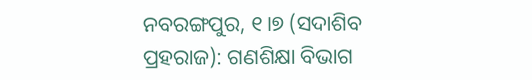ନବରଙ୍ଗପୁର, ୧।୭ (ସଦାଶିବ ପ୍ରହରାଜ): ଗଣଶିକ୍ଷା ବିଭାଗ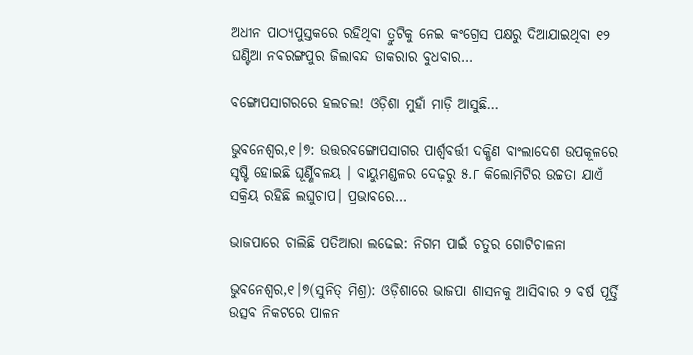ଅଧୀନ ପାଠ୍ୟପୁସ୍ତକରେ ରହିଥିବା ତ୍ରୁଟିକୁ ନେଇ କଂଗ୍ରେସ ପକ୍ଷରୁ ଦିଆଯାଇଥିବା ୧୨ ଘଣ୍ଟିଆ ନବରଙ୍ଗପୁର ଜିଲାବନ୍ଦ ଡାକରାର ବୁଧବାର…

ବଙ୍ଗୋପସାଗରରେ ହଲଚଲ! ଓଡ଼ିଶା ମୁହାଁ ମାଡ଼ି ଆସୁଛି…

ଭୁବନେଶ୍ୱର,୧।୭: ଉତ୍ତରବଙ୍ଗୋପସାଗର ପାର୍ଶ୍ଵବର୍ତ୍ତୀ ଦକ୍ଷିଣ ବାଂଲାଦେଶ ଉପକୂଳରେ ସୃଷ୍ଟି ହୋଇଛି ଘୂର୍ଣ୍ଣିବଳୟ । ବାୟୁମଣ୍ଡଳର ଦେଢ଼ରୁ ୫.୮ କିଲୋମିଟିର ଉଚ୍ଚତା ଯାଏଁ ସକ୍ରିୟ ରହିଛି ଲଘୁଚାପ। ପ୍ରଭାବରେ…

ଭାଜପାରେ ଚାଲିଛି ପତିଆରା ଲଢେଇ: ନିଗମ ପାଇଁ ଚତୁର ଗୋଟିଚାଳନା

ଭୁବନେଶ୍ୱର,୧।୭(ସୁନିତ୍‌ ମିଶ୍ର): ଓଡ଼ିଶାରେ ଭାଜପା ଶାସନକୁ ଆସିବାର ୨ ବର୍ଷ ପୂର୍ତ୍ତି ଉତ୍ସବ ନିକଟରେ ପାଳନ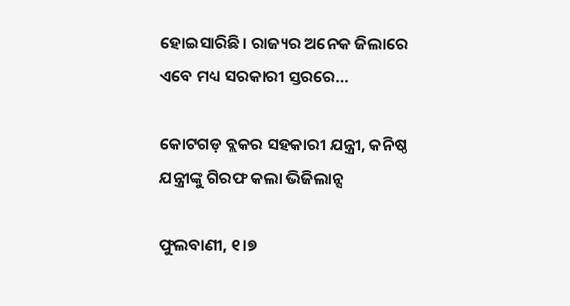ହୋଇସାରିଛି। ରାଜ୍ୟର ଅନେକ ଜିଲାରେ ଏବେ ମଧ୍ୟ ସରକାରୀ ସ୍ତରରେ…

କୋଟଗଡ଼ ବ୍ଲକର ସହକାରୀ ଯନ୍ତ୍ରୀ, କନିଷ୍ଠ ଯନ୍ତ୍ରୀଙ୍କୁ ଗିରଫ କଲା ଭିଜିଲାନ୍ସ

ଫୁଲବାଣୀ, ୧।୭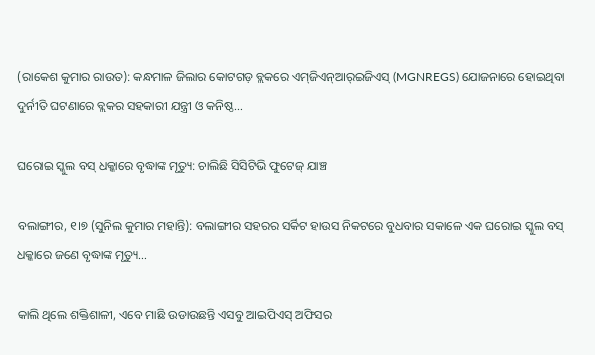(ରାକେଶ କୁମାର ରାଉତ): କନ୍ଧମାଳ ଜିଲାର କୋଟଗଡ଼ ବ୍ଲକରେ ଏମ୍‌ଜିଏନ୍‌ଆର୍‌ଇଜିଏସ୍‌ (MGNREGS) ଯୋଜନାରେ ହୋଇଥିବା ଦୁର୍ନୀତି ଘଟଣାରେ ବ୍ଲକର ସହକାରୀ ଯନ୍ତ୍ରୀ ଓ କନିଷ୍ଠ…

ଘରୋଇ ସ୍କୁଲ ବସ୍‌ ଧକ୍କାରେ ବୃଦ୍ଧାଙ୍କ ମୃତ୍ୟୁ: ଚାଲିଛି ସିସିଟିଭି ଫୁଟେଜ୍‌ ଯାଞ୍ଚ

ବଲାଙ୍ଗୀର, ୧।୭ (ସୁନିଲ କୁମାର ମହାନ୍ତି): ବଲାଙ୍ଗୀର ସହରର ସର୍କିଟ ହାଉସ ନିକଟରେ ବୁଧବାର ସକାଳେ ଏକ ଘରୋଇ ସ୍କୁଲ ବସ୍‌ ଧକ୍କାରେ ଜଣେ ବୃଦ୍ଧାଙ୍କ ମୃତ୍ୟୁ…

କାଲି ଥିଲେ ଶକ୍ତିଶାଳୀ, ଏବେ ମାଛି ଉଡାଉଛନ୍ତି ଏସବୁ ଆଇପିଏସ୍‌ ଅଫିସର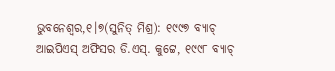ଭୁବନେଶ୍ୱର,୧।୭(ସୁନିତ୍‌ ମିଶ୍ର): ୧୯୯୭ ବ୍ୟାଚ୍‌ ଆଇପିଏସ୍‌ ଅଫିସର ଡି.ଏସ୍‌. କୁଟ୍ଟେ, ୧୯୯୮ ବ୍ୟାଚ୍‌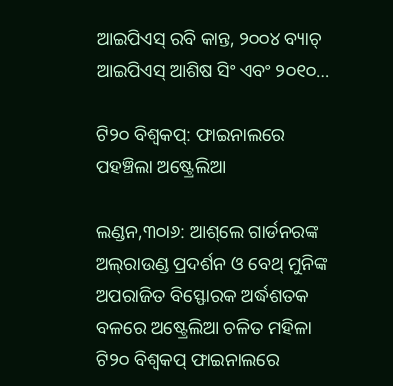ଆଇପିଏସ୍‌ ରବି କାନ୍ତ, ୨୦୦୪ ବ୍ୟାଚ୍‌ ଆଇପିଏସ୍‌ ଆଶିଷ ସିଂ ଏବଂ ୨୦୧୦…

ଟି୨୦ ବିଶ୍ୱକପ୍‌: ଫାଇନାଲରେ ପହଞ୍ଚିଲା ଅଷ୍ଟ୍ରେଲିଆ

ଲଣ୍ଡନ,୩୦ା୬: ଆଶ୍‌ଲେ ଗାର୍ଡନରଙ୍କ ଅଲ୍‌ରାଉଣ୍ଡ ପ୍ରଦର୍ଶନ ଓ ବେଥ୍‌ ମୁନିଙ୍କ ଅପରାଜିତ ବିସ୍ଫୋରକ ଅର୍ଦ୍ଧଶତକ ବଳରେ ଅଷ୍ଟ୍ରେଲିଆ ଚଳିତ ମହିଳା ଟି୨୦ ବିଶ୍ୱକପ୍‌ ଫାଇନାଲରେ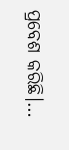ପ୍ରବେଶ କରିଛି।…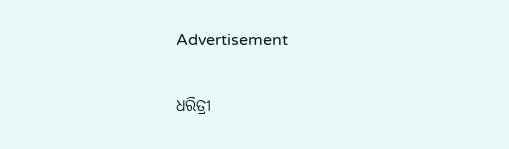Advertisement

ଧରିତ୍ରୀ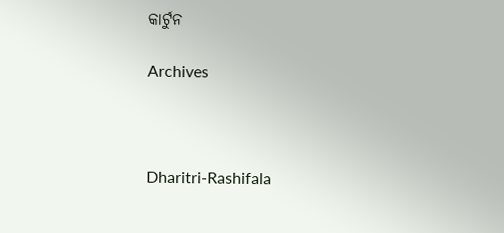କାର୍ଟୁନ

Archives



Dharitri-Rashifala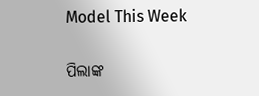Model This Week

ପିଲାଙ୍କ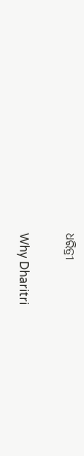ଧରିତ୍ରୀ

Why Dharitri